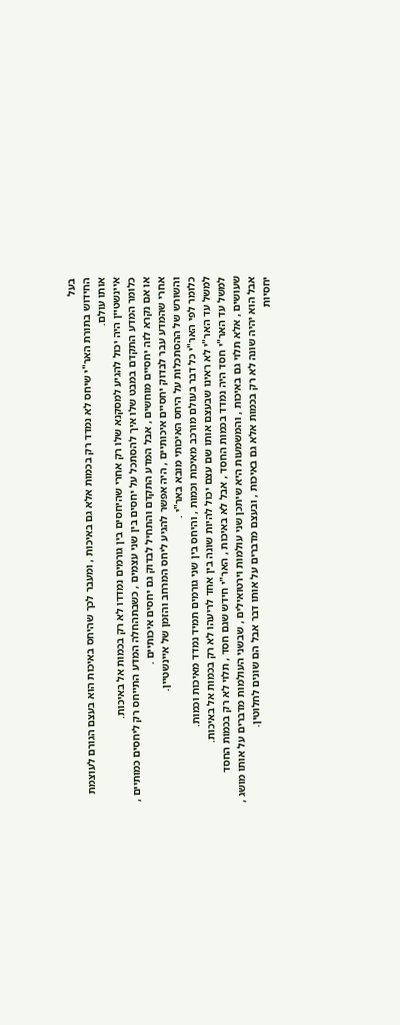בעל
החידוש בתורת האר"י שיחס לא נמדד רק בכמות אלא גם באיכות , ומעבר לכך שהיחס באיכות הוא בעצם הגורם לעוצמת אותו עולם.
איינשטיין היה יכול להגיע למסקנא שלו רק אחרי שהיחסים בין גורמים נמדדו לא רק בכמות אל באיכות.
כלומר המדע התקדם במבט שלו איך להסתכל על יחסים בין שני עצמים , כשבתהחלה המדע התייחס רק ליחסים כמותיים , או אם נקרא לזה יחסיים מוחשים , אבל המדע התקדם והתחיל לבדוק גם יחסים איכותיים .
אחרי שהמדע עבר לבדוק יחסיים איכותיים , היה אפשר להגיע ליחס המרחב והזמן של איינשטיין.
והשורש של ההסתכלות על היחס האיכותי מובא באר"י .
כלומר לפי האר"י כל דבר בעולם מורכב מאיכות וכמות , והיחס בין שני גורמים תמיד נמדד מאיכות וכמות.
למשל עד האר"י לא ראינו שבעצם אותו שם עצם יכול להיות שונה בין אחד לריעהו לא רק בכמות אל באיכות.
למשל עד האר"י חסד היה נמדד בכמות החסד , אבל לא באיכות , האר"י חידש שגם חסד , תלוי לא רק בכמות החסד שעושים , אלא תלוי גם באיכות , והמשמעות היא שיתכן שני עולמות וירטואילים , שבשני העולמות מדברים על אותו מושג , אבל הוא יהיה שונה לא רק בכמות אלא גם באיכות , ובעצם מדברים על אותו דבר אבל הם שונים לחלוטין.
יחסיות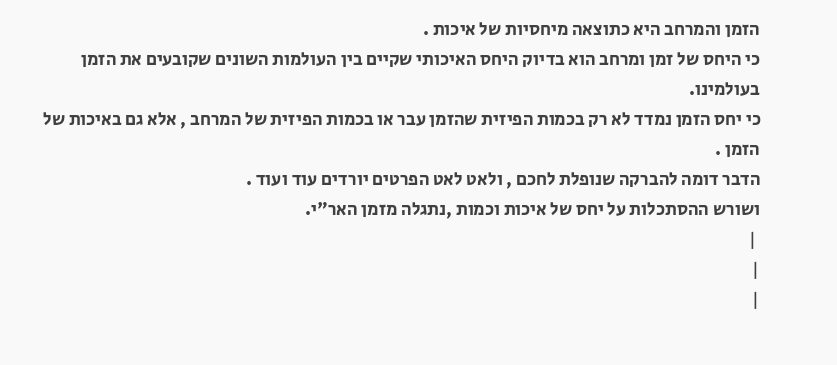הזמן והמרחב היא כתוצאה מיחסיות של איכות .
כי היחס של זמן ומרחב הוא בדיוק היחס האיכותי שקיים בין העולמות השונים שקובעים את הזמן בעולמינו.
כי יחס הזמן נמדד לא רק בכמות הפיזית שהזמן עבר או בכמות הפיזית של המרחב , אלא גם באיכות של הזמן .
הדבר דומה להברקה שנופלת לחכם , ולאט לאט הפרטים יורדים עוד ועוד .
ושורש ההסתכלות על יחס של איכות וכמות ,נתגלה מזמן האר"י.
 |
|
|